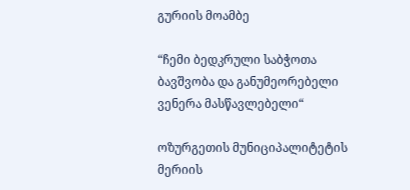გურიის მოამბე

“ჩემი ბედკრული საბჭოთა ბავშვობა და განუმეორებელი ვენერა მასწავლებელი“

ოზურგეთის მუნიციპალიტეტის მერიის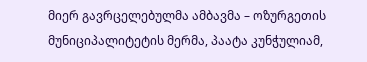მიერ გავრცელებულმა ამბავმა – ოზურგეთის მუნიციპალიტეტის მერმა, პაატა კუნჭულიამ,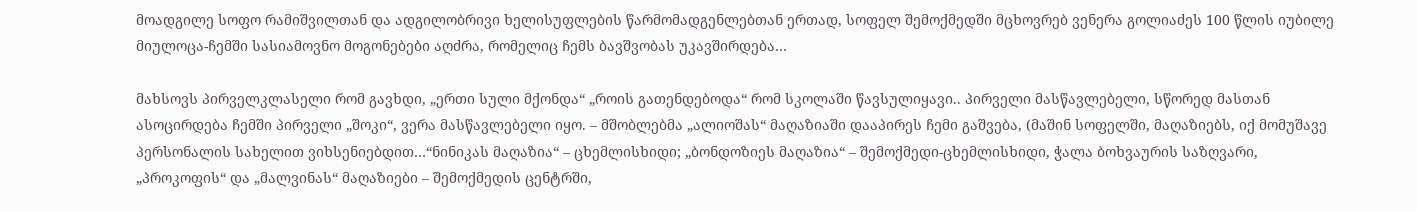მოადგილე სოფო რამიშვილთან და ადგილობრივი ხელისუფლების წარმომადგენლებთან ერთად, სოფელ შემოქმედში მცხოვრებ ვენერა გოლიაძეს 100 წლის იუბილე მიულოცა-ჩემში სასიამოვნო მოგონებები აღძრა, რომელიც ჩემს ბავშვობას უკავშირდება…

მახსოვს პირველკლასელი რომ გავხდი, „ერთი სული მქონდა“ „როის გათენდებოდა“ რომ სკოლაში წავსულიყავი.. პირველი მასწავლებელი, სწორედ მასთან ასოცირდება ჩემში პირველი „შოკი“, ვერა მასწავლებელი იყო. – მშობლებმა „ალიოშას“ მაღაზიაში დააპირეს ჩემი გაშვება, (მაშინ სოფელში, მაღაზიებს, იქ მომუშავე პერსონალის სახელით ვიხსენიებდით…“ნინიკას მაღაზია“ – ცხემლისხიდი; „ბონდოზიეს მაღაზია“ – შემოქმედი-ცხემლისხიდი, ჭალა ბოხვაურის საზღვარი, „პროკოფის“ და „მალვინას“ მაღაზიები – შემოქმედის ცენტრში,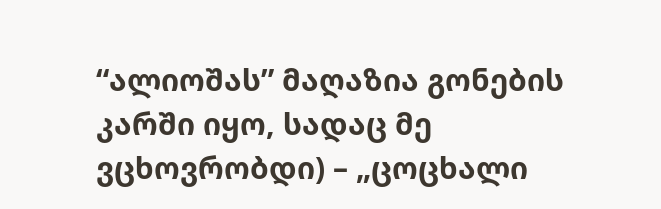“ალიოშას” მაღაზია გონების კარში იყო, სადაც მე ვცხოვრობდი) – „ცოცხალი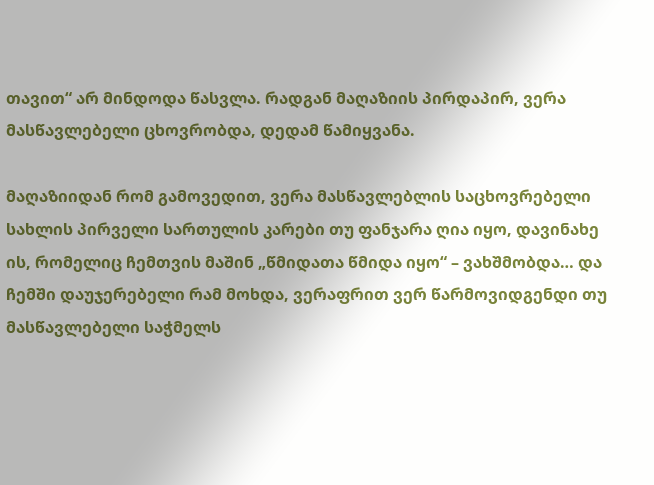თავით“ არ მინდოდა წასვლა. რადგან მაღაზიის პირდაპირ, ვერა მასწავლებელი ცხოვრობდა, დედამ წამიყვანა.

მაღაზიიდან რომ გამოვედით, ვერა მასწავლებლის საცხოვრებელი სახლის პირველი სართულის კარები თუ ფანჯარა ღია იყო, დავინახე ის, რომელიც ჩემთვის მაშინ „წმიდათა წმიდა იყო“ – ვახშმობდა… და ჩემში დაუჯერებელი რამ მოხდა, ვერაფრით ვერ წარმოვიდგენდი თუ მასწავლებელი საჭმელს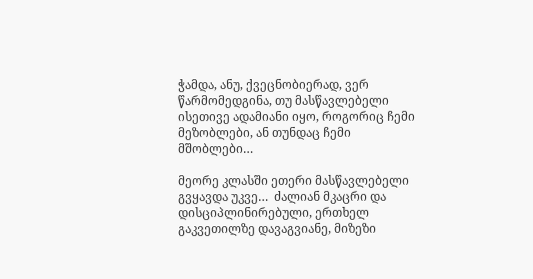ჭამდა, ანუ, ქვეცნობიერად, ვერ წარმომედგინა, თუ მასწავლებელი ისეთივე ადამიანი იყო, როგორიც ჩემი მეზობლები, ან თუნდაც ჩემი მშობლები…

მეორე კლასში ეთერი მასწავლებელი გვყავდა უკვე…  ძალიან მკაცრი და დისციპლინირებული, ერთხელ გაკვეთილზე დავაგვიანე, მიზეზი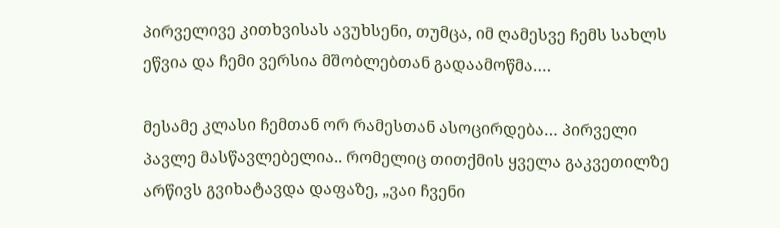პირველივე კითხვისას ავუხსენი, თუმცა, იმ ღამესვე ჩემს სახლს ეწვია და ჩემი ვერსია მშობლებთან გადაამოწმა….

მესამე კლასი ჩემთან ორ რამესთან ასოცირდება… პირველი პავლე მასწავლებელია.. რომელიც თითქმის ყველა გაკვეთილზე არწივს გვიხატავდა დაფაზე, „ვაი ჩვენი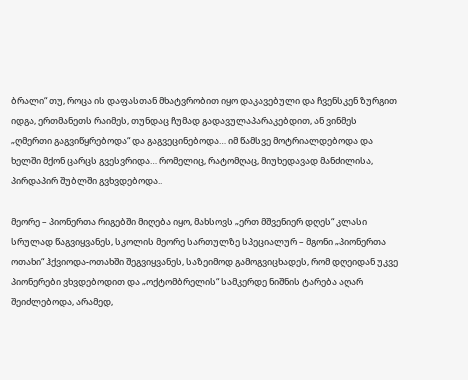ბრალი“ თუ, როცა ის დაფასთან მხატვრობით იყო დაკავებული და ჩვენსკენ ზურგით იდგა, ერთმანეთს რაიმეს, თუნდაც ჩუმად გადავულაპარაკებდით, ან ვინმეს „ღმერთი გაგვიწყრებოდა“ და გაგვეცინებოდა… იმ წამსვე მოტრიალდებოდა და ხელში მქონ ცარცს გვესვრიდა… რომელიც, რატომღაც, მიუხედავად მანძილისა, პირდაპირ შუბლში გვხვდებოდა..

მეორე – პიონერთა რიგებში მიღება იყო, მახსოვს „ერთ მშვენიერ დღეს“ კლასი სრულად წაგვიყვანეს, სკოლის მეორე სართულზე სპეციალურ – მგონი „პიონერთა ოთახი“ ჰქვიოდა-ოთახში შეგვიყვანეს, საზეიმოდ გამოგვიცხადეს, რომ დღეიდან უკვე პიონერები ვხვდებოდით და „ოქტომბრელის“ სამკერდე ნიშნის ტარება აღარ შეიძლებოდა, არამედ,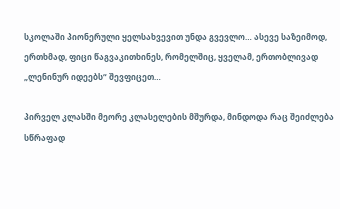სკოლაში პიონერული ყელსახვევით უნდა გვევლო… ასევე საზეიმოდ, ერთხმად, ფიცი წაგვაკითხინეს, რომელშიც, ყველამ, ერთობლივად „ლენინურ იდეებს“ შევფიცეთ…

პირველ კლასში მეორე კლასელების მშურდა, მინდოდა რაც შეიძლება სწრაფად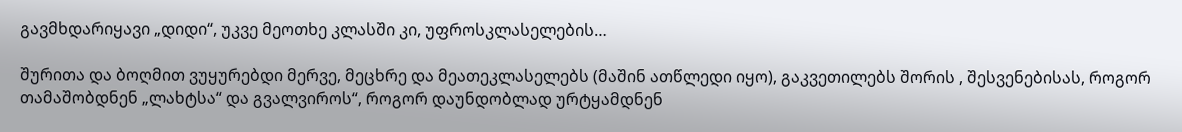გავმხდარიყავი „დიდი“, უკვე მეოთხე კლასში კი, უფროსკლასელების…

შურითა და ბოღმით ვუყურებდი მერვე, მეცხრე და მეათეკლასელებს (მაშინ ათწლედი იყო), გაკვეთილებს შორის , შესვენებისას, როგორ თამაშობდნენ „ლახტსა“ და გვალვიროს“, როგორ დაუნდობლად ურტყამდნენ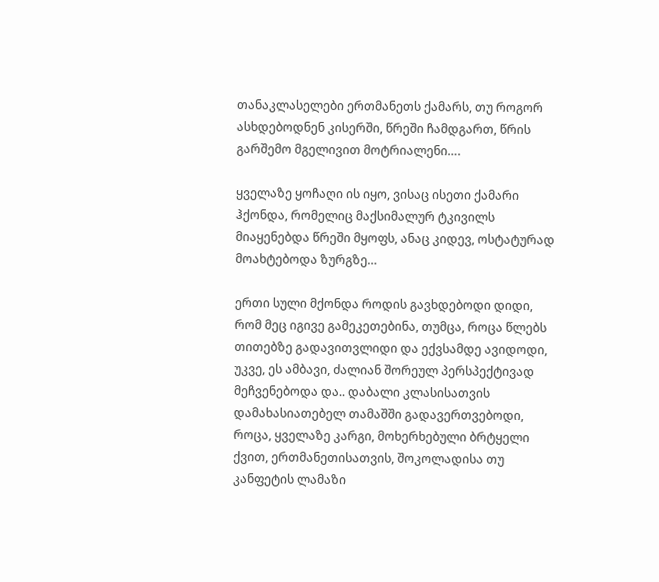თანაკლასელები ერთმანეთს ქამარს, თუ როგორ ასხდებოდნენ კისერში, წრეში ჩამდგართ, წრის გარშემო მგელივით მოტრიალენი….

ყველაზე ყოჩაღი ის იყო, ვისაც ისეთი ქამარი ჰქონდა, რომელიც მაქსიმალურ ტკივილს მიაყენებდა წრეში მყოფს, ანაც კიდევ, ოსტატურად მოახტებოდა ზურგზე…

ერთი სული მქონდა როდის გავხდებოდი დიდი, რომ მეც იგივე გამეკეთებინა, თუმცა, როცა წლებს თითებზე გადავითვლიდი და ექვსამდე ავიდოდი, უკვე, ეს ამბავი, ძალიან შორეულ პერსპექტივად მეჩვენებოდა და.. დაბალი კლასისათვის დამახასიათებელ თამაშში გადავერთვებოდი, როცა, ყველაზე კარგი, მოხერხებული ბრტყელი ქვით, ერთმანეთისათვის, შოკოლადისა თუ კანფეტის ლამაზი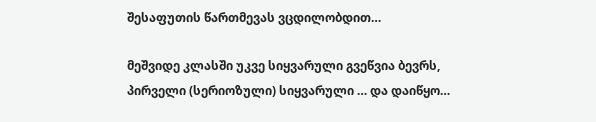შესაფუთის წართმევას ვცდილობდით…

მეშვიდე კლასში უკვე სიყვარული გვეწვია ბევრს, პირველი (სერიოზული) სიყვარული … და დაიწყო…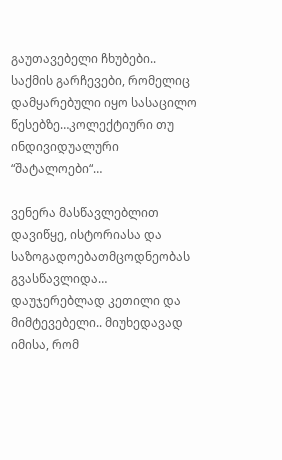გაუთავებელი ჩხუბები.. საქმის გარჩევები, რომელიც დამყარებული იყო სასაცილო წესებზე…კოლექტიური თუ ინდივიდუალური “შატალოები“…

ვენერა მასწავლებლით დავიწყე, ისტორიასა და საზოგადოებათმცოდნეობას გვასწავლიდა… დაუჯერებლად კეთილი და მიმტევებელი.. მიუხედავად იმისა, რომ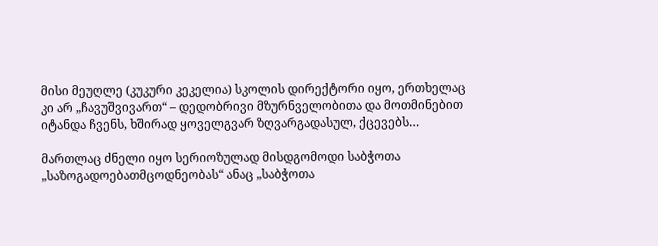მისი მეუღლე (კუკური კეკელია) სკოლის დირექტორი იყო, ერთხელაც კი არ „ჩავუშვივართ“ – დედობრივი მზურნველობითა და მოთმინებით იტანდა ჩვენს, ხშირად ყოველგვარ ზღვარგადასულ, ქცევებს…

მართლაც ძნელი იყო სერიოზულად მისდგომოდი საბჭოთა „საზოგადოებათმცოდნეობას“ ანაც „საბჭოთა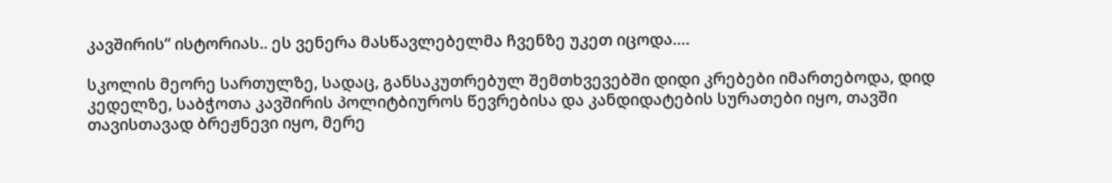კავშირის“ ისტორიას.. ეს ვენერა მასწავლებელმა ჩვენზე უკეთ იცოდა….

სკოლის მეორე სართულზე, სადაც, განსაკუთრებულ შემთხვევებში დიდი კრებები იმართებოდა, დიდ კედელზე, საბჭოთა კავშირის პოლიტბიუროს წევრებისა და კანდიდატების სურათები იყო, თავში თავისთავად ბრეჟნევი იყო, მერე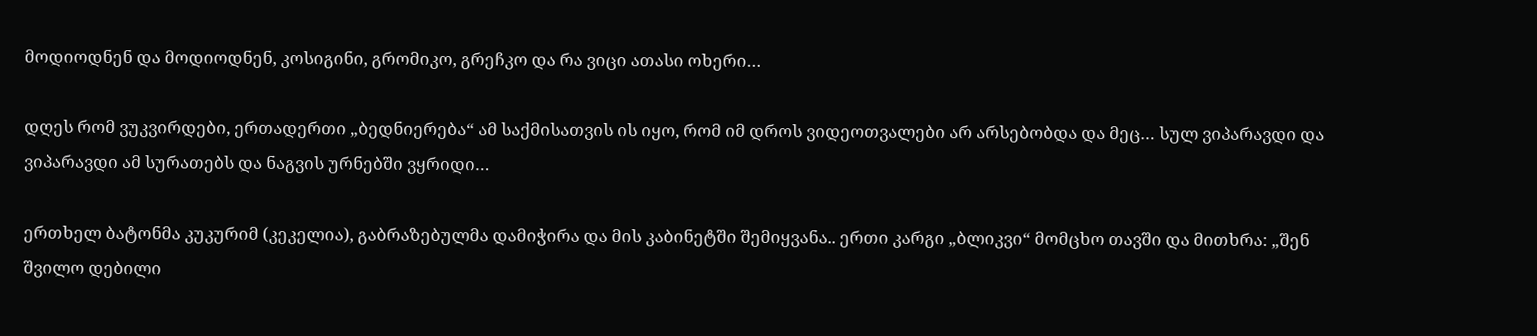მოდიოდნენ და მოდიოდნენ, კოსიგინი, გრომიკო, გრეჩკო და რა ვიცი ათასი ოხერი…

დღეს რომ ვუკვირდები, ერთადერთი „ბედნიერება“ ამ საქმისათვის ის იყო, რომ იმ დროს ვიდეოთვალები არ არსებობდა და მეც… სულ ვიპარავდი და ვიპარავდი ამ სურათებს და ნაგვის ურნებში ვყრიდი…

ერთხელ ბატონმა კუკურიმ (კეკელია), გაბრაზებულმა დამიჭირა და მის კაბინეტში შემიყვანა.. ერთი კარგი „ბლიკვი“ მომცხო თავში და მითხრა: „შენ შვილო დებილი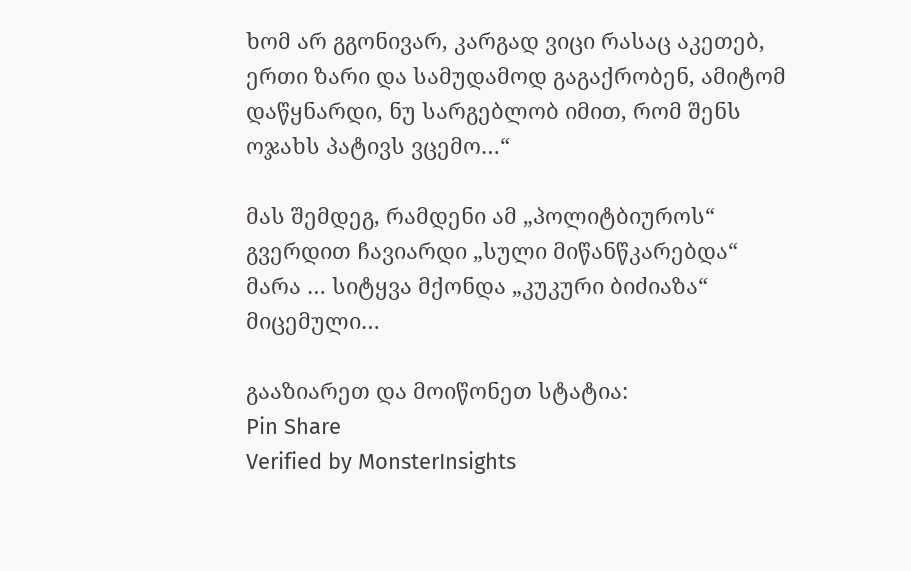ხომ არ გგონივარ, კარგად ვიცი რასაც აკეთებ, ერთი ზარი და სამუდამოდ გაგაქრობენ, ამიტომ დაწყნარდი, ნუ სარგებლობ იმით, რომ შენს ოჯახს პატივს ვცემო…“

მას შემდეგ, რამდენი ამ „პოლიტბიუროს“ გვერდით ჩავიარდი „სული მიწანწკარებდა“ მარა … სიტყვა მქონდა „კუკური ბიძიაზა“ მიცემული…

გააზიარეთ და მოიწონეთ სტატია:
Pin Share
Verified by MonsterInsights